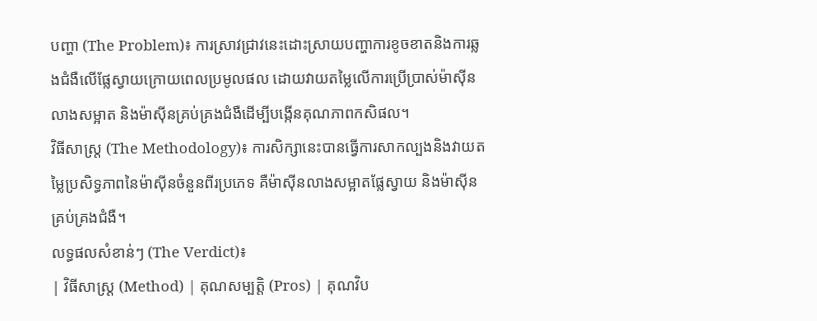បញ្ហា (The Problem)៖ ការស្រាវជ្រាវនេះដោះស្រាយបញ្ហាការខូចខាតនិងការឆ្លងជំងឺលើផ្លែស្វាយក្រោយពេលប្រមូលផល ដោយវាយតម្លៃលើការប្រើប្រាស់ម៉ាស៊ីនលាងសម្អាត និងម៉ាស៊ីនគ្រប់គ្រងជំងឺដើម្បីបង្កើនគុណភាពកសិផល។
វិធីសាស្ត្រ (The Methodology)៖ ការសិក្សានេះបានធ្វើការសាកល្បងនិងវាយតម្លៃប្រសិទ្ធភាពនៃម៉ាស៊ីនចំនួនពីរប្រភេទ គឺម៉ាស៊ីនលាងសម្អាតផ្លែស្វាយ និងម៉ាស៊ីនគ្រប់គ្រងជំងឺ។
លទ្ធផលសំខាន់ៗ (The Verdict)៖
| វិធីសាស្ត្រ (Method) | គុណសម្បត្តិ (Pros) | គុណវិប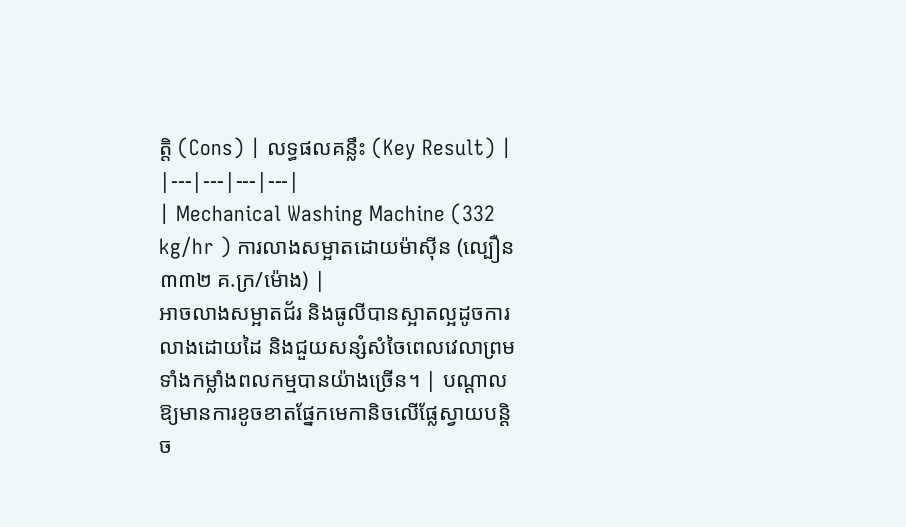ត្តិ (Cons) | លទ្ធផលគន្លឹះ (Key Result) |
|---|---|---|---|
| Mechanical Washing Machine (332 kg/hr ) ការលាងសម្អាតដោយម៉ាស៊ីន (ល្បឿន ៣៣២ គ.ក្រ/ម៉ោង) |
អាចលាងសម្អាតជ័រ និងធូលីបានស្អាតល្អដូចការលាងដោយដៃ និងជួយសន្សំសំចៃពេលវេលាព្រមទាំងកម្លាំងពលកម្មបានយ៉ាងច្រើន។ | បណ្តាលឱ្យមានការខូចខាតផ្នែកមេកានិចលើផ្លែស្វាយបន្តិច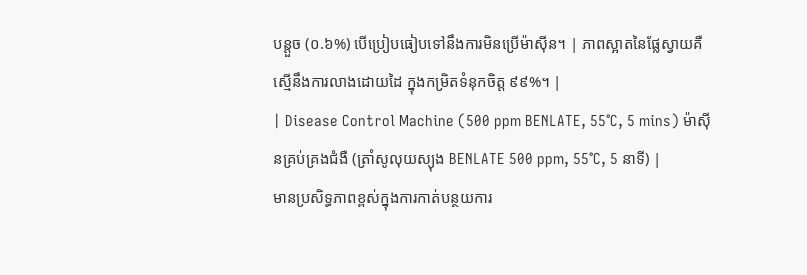បន្តួច (០.៦%) បើប្រៀបធៀបទៅនឹងការមិនប្រើម៉ាស៊ីន។ | ភាពស្អាតនៃផ្លែស្វាយគឺស្មើនឹងការលាងដោយដៃ ក្នុងកម្រិតទំនុកចិត្ត ៩៩%។ |
| Disease Control Machine (500 ppm BENLATE, 55°C, 5 mins) ម៉ាស៊ីនគ្រប់គ្រងជំងឺ (ត្រាំសូលុយស្យុង BENLATE 500 ppm, 55°C, 5 នាទី) |
មានប្រសិទ្ធភាពខ្ពស់ក្នុងការកាត់បន្ថយការ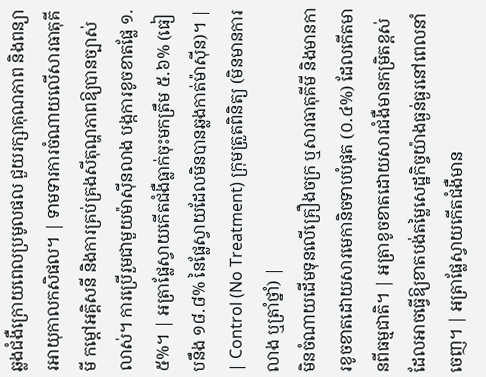ឆ្លងជំងឺក្រោយពេលប្រមូលផល ជួយរក្សាគុណភាព និងពន្យារអាយុកាលកសិផល។ | ទាមទារការចំណាយលើសារធាតុគីមី កម្តៅអគ្គិសនី និងការគ្រប់គ្រងសីតុណ្ហភាពឱ្យបានច្បាស់លាស់។ ការប្រើរួមជាមួយម៉ាស៊ីនលាង បង្កការខូចខាតផ្លែ ១.៥%។ | អត្រាផ្លែស្វាយកើតជំងឺធ្លាក់ចុះមកត្រឹម ៥.៦% (ធៀបនឹង ១៨.៨% នៃផ្លែស្វាយដែលមិនបានឆ្លងកាត់ម៉ាស៊ីន)។ |
| Control (No Treatment) ក្រុមត្រួតពិនិត្យ (មិនមានការលាង ឬត្រាំថ្នាំ) |
មិនចំណាយដើមទុនលើគ្រឿងចក្រ ឬសារធាតុគីមី និងមានការខូចខាតដោយសារមេកានិចទាបបំផុត (០.៤%) ដែលកើតមានពីធម្មជាតិ។ | អត្រាខូចខាតដោយសារជំងឺមានកម្រិតខ្ពស់ ដែលអាចធ្វើឱ្យខាតបង់តម្លៃសេដ្ឋកិច្ចយ៉ាងធ្ងន់ធ្ងរនៅពេលនាំចេញ។ | អត្រាផ្លែស្វាយកើតជំងឺមាន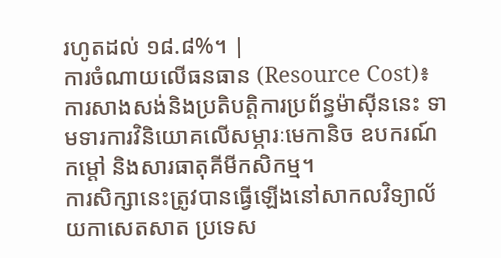រហូតដល់ ១៨.៨%។ |
ការចំណាយលើធនធាន (Resource Cost)៖ ការសាងសង់និងប្រតិបត្តិការប្រព័ន្ធម៉ាស៊ីននេះ ទាមទារការវិនិយោគលើសម្ភារៈមេកានិច ឧបករណ៍កម្តៅ និងសារធាតុគីមីកសិកម្ម។
ការសិក្សានេះត្រូវបានធ្វើឡើងនៅសាកលវិទ្យាល័យកាសេតសាត ប្រទេស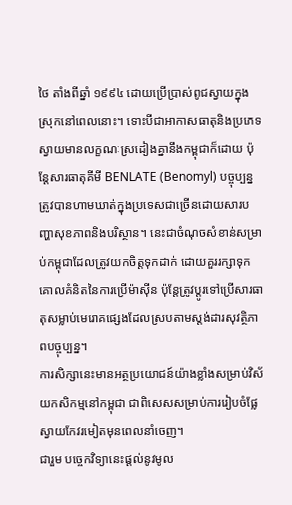ថៃ តាំងពីឆ្នាំ ១៩៩៤ ដោយប្រើប្រាស់ពូជស្វាយក្នុងស្រុកនៅពេលនោះ។ ទោះបីជាអាកាសធាតុនិងប្រភេទស្វាយមានលក្ខណៈស្រដៀងគ្នានឹងកម្ពុជាក៏ដោយ ប៉ុន្តែសារធាតុគីមី BENLATE (Benomyl) បច្ចុប្បន្នត្រូវបានហាមឃាត់ក្នុងប្រទេសជាច្រើនដោយសារបញ្ហាសុខភាពនិងបរិស្ថាន។ នេះជាចំណុចសំខាន់សម្រាប់កម្ពុជាដែលត្រូវយកចិត្តទុកដាក់ ដោយគួររក្សាទុកគោលគំនិតនៃការប្រើម៉ាស៊ីន ប៉ុន្តែត្រូវប្តូរទៅប្រើសារធាតុសម្លាប់មេរោគផ្សេងដែលស្របតាមស្តង់ដារសុវត្ថិភាពបច្ចុប្បន្ន។
ការសិក្សានេះមានអត្ថប្រយោជន៍យ៉ាងខ្លាំងសម្រាប់វិស័យកសិកម្មនៅកម្ពុជា ជាពិសេសសម្រាប់ការរៀបចំផ្លែស្វាយកែវរមៀតមុនពេលនាំចេញ។
ជារួម បច្ចេកវិទ្យានេះផ្តល់នូវមូល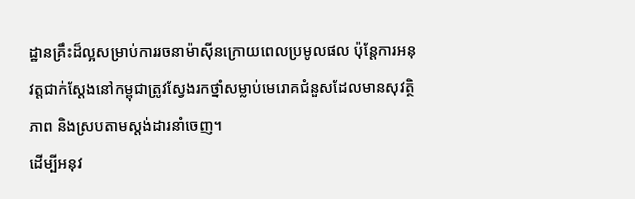ដ្ឋានគ្រឹះដ៏ល្អសម្រាប់ការរចនាម៉ាស៊ីនក្រោយពេលប្រមូលផល ប៉ុន្តែការអនុវត្តជាក់ស្តែងនៅកម្ពុជាត្រូវស្វែងរកថ្នាំសម្លាប់មេរោគជំនួសដែលមានសុវត្ថិភាព និងស្របតាមស្តង់ដារនាំចេញ។
ដើម្បីអនុវ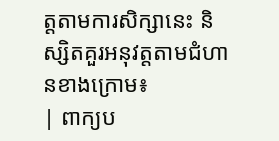ត្តតាមការសិក្សានេះ និស្សិតគួរអនុវត្តតាមជំហានខាងក្រោម៖
| ពាក្យប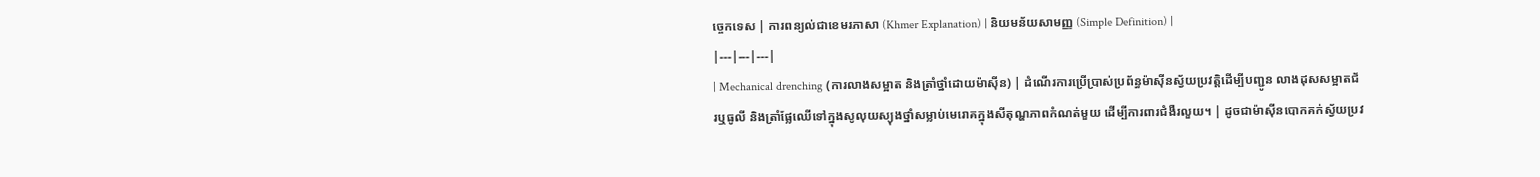ច្ចេកទេស | ការពន្យល់ជាខេមរភាសា (Khmer Explanation) | និយមន័យសាមញ្ញ (Simple Definition) |
|---|---|---|
| Mechanical drenching (ការលាងសម្អាត និងត្រាំថ្នាំដោយម៉ាស៊ីន) | ដំណើរការប្រើប្រាស់ប្រព័ន្ធម៉ាស៊ីនស្វ័យប្រវត្តិដើម្បីបញ្ជូន លាងដុសសម្អាតជ័រឬធូលី និងត្រាំផ្លែឈើទៅក្នុងសូលុយស្យុងថ្នាំសម្លាប់មេរោគក្នុងសីតុណ្ហភាពកំណត់មួយ ដើម្បីការពារជំងឺរលួយ។ | ដូចជាម៉ាស៊ីនបោកគក់ស្វ័យប្រវ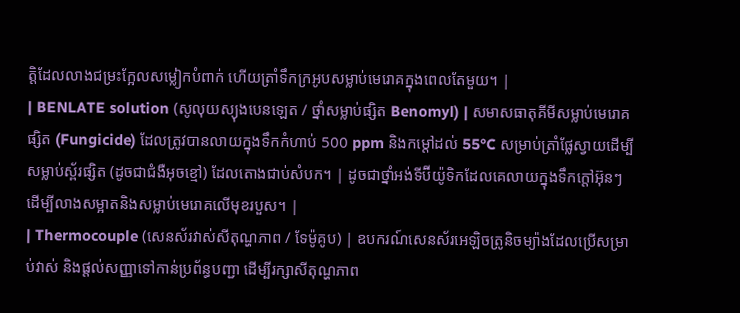ត្តិដែលលាងជម្រះក្អែលសម្លៀកបំពាក់ ហើយត្រាំទឹកក្រអូបសម្លាប់មេរោគក្នុងពេលតែមួយ។ |
| BENLATE solution (សូលុយស្យុងបេនឡេត / ថ្នាំសម្លាប់ផ្សិត Benomyl) | សមាសធាតុគីមីសម្លាប់មេរោគផ្សិត (Fungicide) ដែលត្រូវបានលាយក្នុងទឹកកំហាប់ 500 ppm និងកម្តៅដល់ 55°C សម្រាប់ត្រាំផ្លែស្វាយដើម្បីសម្លាប់ស្ព័រផ្សិត (ដូចជាជំងឺអុចខ្មៅ) ដែលតោងជាប់សំបក។ | ដូចជាថ្នាំអង់ទីប៊ីយ៉ូទិកដែលគេលាយក្នុងទឹកក្តៅអ៊ុនៗ ដើម្បីលាងសម្អាតនិងសម្លាប់មេរោគលើមុខរបួស។ |
| Thermocouple (សេនស័រវាស់សីតុណ្ហភាព / ទែម៉ូគូប) | ឧបករណ៍សេនស័រអេឡិចត្រូនិចម្យ៉ាងដែលប្រើសម្រាប់វាស់ និងផ្តល់សញ្ញាទៅកាន់ប្រព័ន្ធបញ្ជា ដើម្បីរក្សាសីតុណ្ហភាព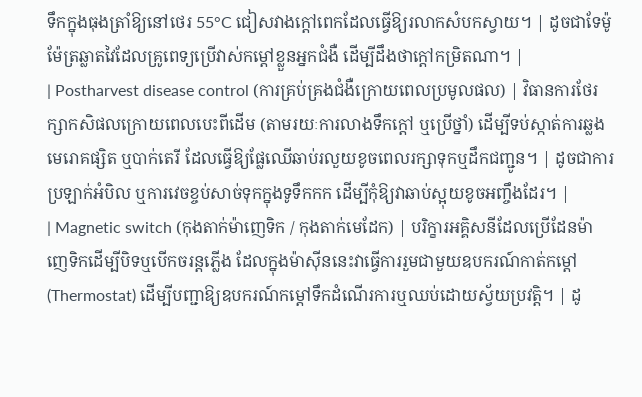ទឹកក្នុងធុងត្រាំឱ្យនៅថេរ 55°C ជៀសវាងក្តៅពេកដែលធ្វើឱ្យរលាកសំបកស្វាយ។ | ដូចជាទែម៉ូម៉ែត្រឆ្លាតវៃដែលគ្រូពេទ្យប្រើវាស់កម្តៅខ្លួនអ្នកជំងឺ ដើម្បីដឹងថាក្តៅកម្រិតណា។ |
| Postharvest disease control (ការគ្រប់គ្រងជំងឺក្រោយពេលប្រមូលផល) | វិធានការថែរក្សាកសិផលក្រោយពេលបេះពីដើម (តាមរយៈការលាងទឹកក្តៅ ឬប្រើថ្នាំ) ដើម្បីទប់ស្កាត់ការឆ្លងមេរោគផ្សិត ឬបាក់តេរី ដែលធ្វើឱ្យផ្លែឈើឆាប់រលួយខូចពេលរក្សាទុកឬដឹកជញ្ជូន។ | ដូចជាការប្រឡាក់អំបិល ឬការវេចខ្ចប់សាច់ទុកក្នុងទូទឹកកក ដើម្បីកុំឱ្យវាឆាប់ស្អុយខូចអញ្ចឹងដែរ។ |
| Magnetic switch (កុងតាក់ម៉ាញេទិក / កុងតាក់មេដែក) | បរិក្ខារអគ្គិសនីដែលប្រើដែនម៉ាញេទិកដើម្បីបិទឬបើកចរន្តភ្លើង ដែលក្នុងម៉ាស៊ីននេះវាធ្វើការរួមជាមួយឧបករណ៍កាត់កម្តៅ (Thermostat) ដើម្បីបញ្ជាឱ្យឧបករណ៍កម្តៅទឹកដំណើរការឬឈប់ដោយស្វ័យប្រវត្តិ។ | ដូ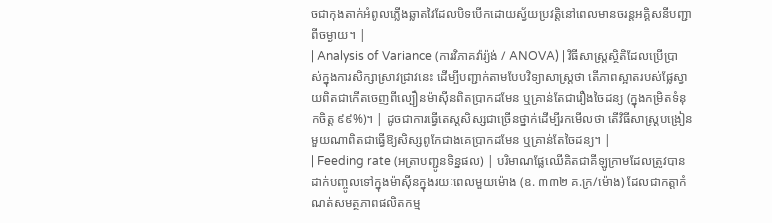ចជាកុងតាក់អំពូលភ្លើងឆ្លាតវៃដែលបិទបើកដោយស្វ័យប្រវត្តិនៅពេលមានចរន្តអគ្គិសនីបញ្ជាពីចម្ងាយ។ |
| Analysis of Variance (ការវិភាគវ៉ារ្យ៉ង់ / ANOVA) | វិធីសាស្ត្រស្ថិតិដែលប្រើប្រាស់ក្នុងការសិក្សាស្រាវជ្រាវនេះ ដើម្បីបញ្ជាក់តាមបែបវិទ្យាសាស្ត្រថា តើភាពស្អាតរបស់ផ្លែស្វាយពិតជាកើតចេញពីល្បឿនម៉ាស៊ីនពិតប្រាកដមែន ឬគ្រាន់តែជារឿងចៃដន្យ (ក្នុងកម្រិតទំនុកចិត្ត ៩៩%)។ | ដូចជាការធ្វើតេស្តសិស្សជាច្រើនថ្នាក់ដើម្បីរកមើលថា តើវិធីសាស្ត្របង្រៀនមួយណាពិតជាធ្វើឱ្យសិស្សពូកែជាងគេប្រាកដមែន ឬគ្រាន់តែចៃដន្យ។ |
| Feeding rate (អត្រាបញ្ជូនទិន្នផល) | បរិមាណផ្លែឈើគិតជាគីឡូក្រាមដែលត្រូវបានដាក់បញ្ចូលទៅក្នុងម៉ាស៊ីនក្នុងរយៈពេលមួយម៉ោង (ឧ. ៣៣២ គ.ក្រ/ម៉ោង) ដែលជាកត្តាកំណត់សមត្ថភាពផលិតកម្ម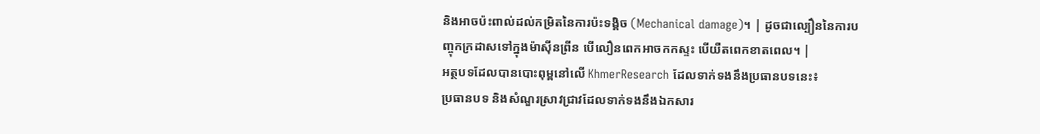និងអាចប៉ះពាល់ដល់កម្រិតនៃការប៉ះទង្គិច (Mechanical damage)។ | ដូចជាល្បឿននៃការបញ្ចុកក្រដាសទៅក្នុងម៉ាស៊ីនព្រីន បើលឿនពេកអាចកកស្ទះ បើយឺតពេកខាតពេល។ |
អត្ថបទដែលបានបោះពុម្ពនៅលើ KhmerResearch ដែលទាក់ទងនឹងប្រធានបទនេះ៖
ប្រធានបទ និងសំណួរស្រាវជ្រាវដែលទាក់ទងនឹងឯកសារ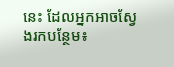នេះ ដែលអ្នកអាចស្វែងរកបន្ថែម៖